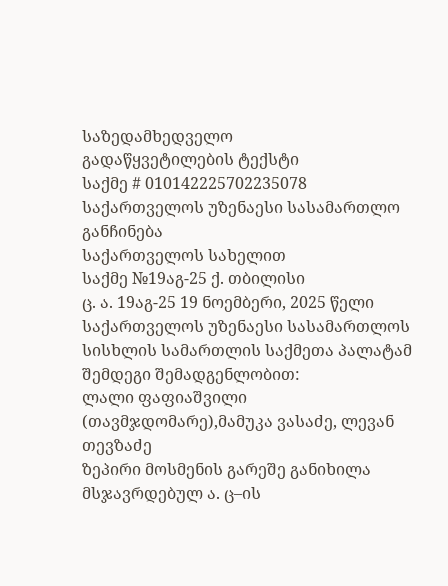საზედამხედველო
გადაწყვეტილების ტექსტი
საქმე # 010142225702235078
საქართველოს უზენაესი სასამართლო
განჩინება
საქართველოს სახელით
საქმე №19აგ-25 ქ. თბილისი
ც. ა. 19აგ-25 19 ნოემბერი, 2025 წელი
საქართველოს უზენაესი სასამართლოს
სისხლის სამართლის საქმეთა პალატამ შემდეგი შემადგენლობით:
ლალი ფაფიაშვილი (თავმჯდომარე),მამუკა ვასაძე, ლევან თევზაძე
ზეპირი მოსმენის გარეშე განიხილა მსჯავრდებულ ა. ც–ის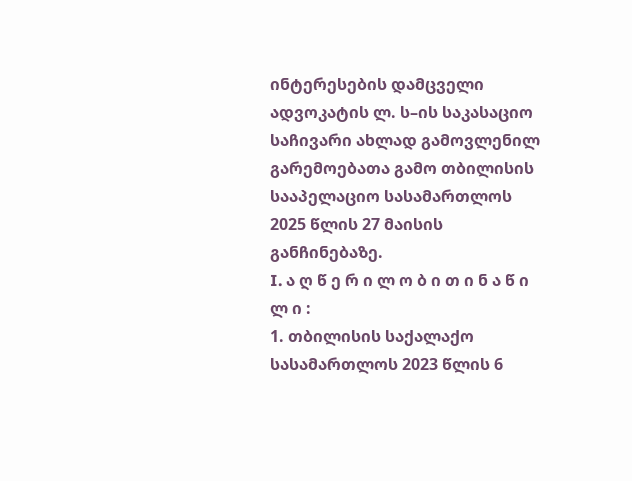ინტერესების დამცველი ადვოკატის ლ. ს–ის საკასაციო საჩივარი ახლად გამოვლენილ გარემოებათა გამო თბილისის სააპელაციო სასამართლოს 2025 წლის 27 მაისის განჩინებაზე.
I. ა ღ წ ე რ ი ლ ო ბ ი თ ი ნ ა წ ი ლ ი :
1. თბილისის საქალაქო სასამართლოს 2023 წლის 6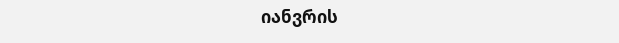იანვრის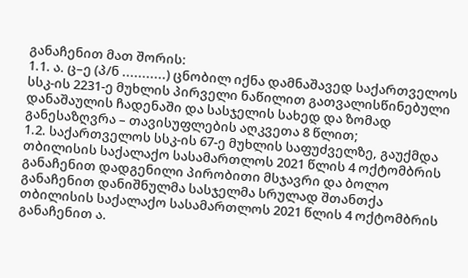განაჩენით მათ შორის:
1.1. ა. ც–ე (პ/ნ ...........) ცნობილ იქნა დამნაშავედ საქართველოს სსკ-ის 2231-ე მუხლის პირველი ნაწილით გათვალისწინებული დანაშაულის ჩადენაში და სასჯელის სახედ და ზომად განესაზღვრა – თავისუფლების აღკვეთა 8 წლით;
1.2. საქართველოს სსკ-ის 67-ე მუხლის საფუძველზე, გაუქმდა თბილისის საქალაქო სასამართლოს 2021 წლის 4 ოქტომბრის განაჩენით დადგენილი პირობითი მსჯავრი და ბოლო განაჩენით დანიშნულმა სასჯელმა სრულად შთანთქა თბილისის საქალაქო სასამართლოს 2021 წლის 4 ოქტომბრის განაჩენით ა.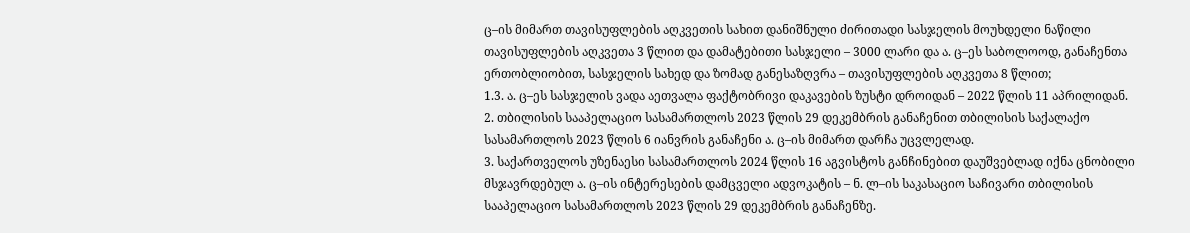ც–ის მიმართ თავისუფლების აღკვეთის სახით დანიშნული ძირითადი სასჯელის მოუხდელი ნაწილი თავისუფლების აღკვეთა 3 წლით და დამატებითი სასჯელი – 3000 ლარი და ა. ც–ეს საბოლოოდ, განაჩენთა ერთობლიობით, სასჯელის სახედ და ზომად განესაზღვრა – თავისუფლების აღკვეთა 8 წლით;
1.3. ა. ც–ეს სასჯელის ვადა აეთვალა ფაქტობრივი დაკავების ზუსტი დროიდან – 2022 წლის 11 აპრილიდან.
2. თბილისის სააპელაციო სასამართლოს 2023 წლის 29 დეკემბრის განაჩენით თბილისის საქალაქო სასამართლოს 2023 წლის 6 იანვრის განაჩენი ა. ც–ის მიმართ დარჩა უცვლელად.
3. საქართველოს უზენაესი სასამართლოს 2024 წლის 16 აგვისტოს განჩინებით დაუშვებლად იქნა ცნობილი მსჯავრდებულ ა. ც–ის ინტერესების დამცველი ადვოკატის – ნ. ლ–ის საკასაციო საჩივარი თბილისის სააპელაციო სასამართლოს 2023 წლის 29 დეკემბრის განაჩენზე.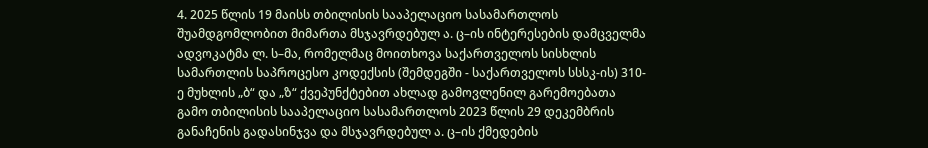4. 2025 წლის 19 მაისს თბილისის სააპელაციო სასამართლოს შუამდგომლობით მიმართა მსჯავრდებულ ა. ც–ის ინტერესების დამცველმა ადვოკატმა ლ. ს–მა, რომელმაც მოითხოვა საქართველოს სისხლის სამართლის საპროცესო კოდექსის (შემდეგში - საქართველოს სსსკ-ის) 310-ე მუხლის „ბ“ და „ზ“ ქვეპუნქტებით ახლად გამოვლენილ გარემოებათა გამო თბილისის სააპელაციო სასამართლოს 2023 წლის 29 დეკემბრის განაჩენის გადასინჯვა და მსჯავრდებულ ა. ც–ის ქმედების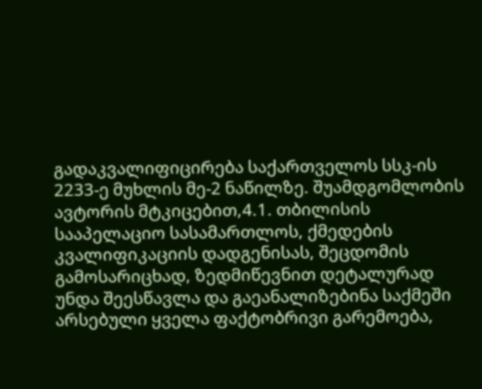გადაკვალიფიცირება საქართველოს სსკ-ის 2233-ე მუხლის მე-2 ნაწილზე. შუამდგომლობის ავტორის მტკიცებით,4.1. თბილისის სააპელაციო სასამართლოს, ქმედების კვალიფიკაციის დადგენისას, შეცდომის გამოსარიცხად, ზედმიწევნით დეტალურად უნდა შეესწავლა და გაეანალიზებინა საქმეში არსებული ყველა ფაქტობრივი გარემოება,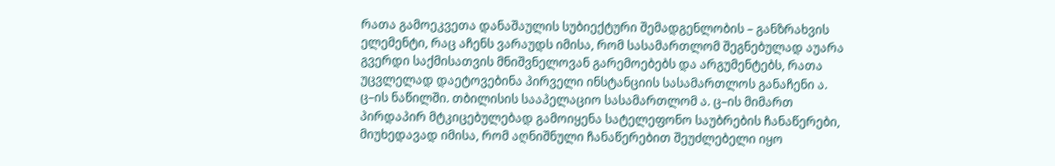რათა გამოეკვეთა დანაშაულის სუბიექტური შემადგენლობის – განზრახვის ელემენტი, რაც აჩენს ვარაუდს იმისა, რომ სასამართლომ შეგნებულად აუარა გვერდი საქმისათვის მნიშვნელოვან გარემოებებს და არგუმენტებს, რათა უცვლელად დაეტოვებინა პირველი ინსტანციის სასამართლოს განაჩენი ა. ც–ის ნაწილში. თბილისის სააპელაციო სასამართლომ ა. ც–ის მიმართ პირდაპირ მტკიცებულებად გამოიყენა სატელეფონო საუბრების ჩანაწერები, მიუხედავად იმისა, რომ აღნიშნული ჩანაწერებით შეუძლებელი იყო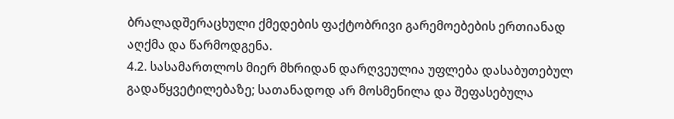ბრალადშერაცხული ქმედების ფაქტობრივი გარემოებების ერთიანად აღქმა და წარმოდგენა.
4.2. სასამართლოს მიერ მხრიდან დარღვეულია უფლება დასაბუთებულ გადაწყვეტილებაზე; სათანადოდ არ მოსმენილა და შეფასებულა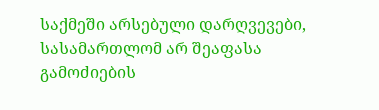საქმეში არსებული დარღვევები, სასამართლომ არ შეაფასა გამოძიების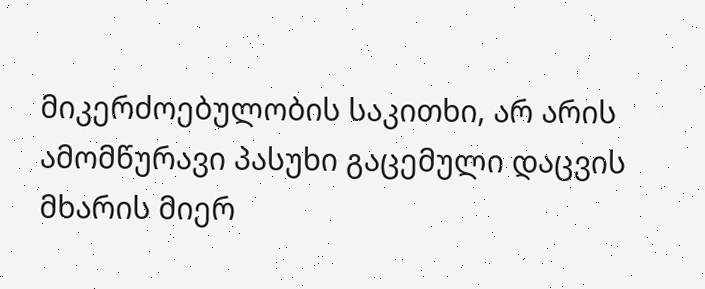მიკერძოებულობის საკითხი, არ არის ამომწურავი პასუხი გაცემული დაცვის მხარის მიერ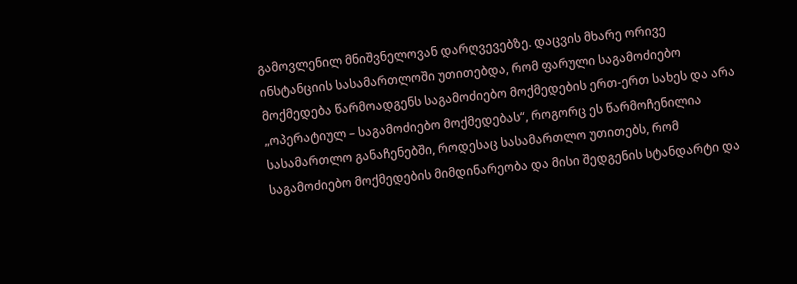გამოვლენილ მნიშვნელოვან დარღვევებზე. დაცვის მხარე ორივე ინსტანციის სასამართლოში უთითებდა, რომ ფარული საგამოძიებო მოქმედება წარმოადგენს საგამოძიებო მოქმედების ერთ-ერთ სახეს და არა „ოპერატიულ – საგამოძიებო მოქმედებას“, როგორც ეს წარმოჩენილია სასამართლო განაჩენებში, როდესაც სასამართლო უთითებს, რომ საგამოძიებო მოქმედების მიმდინარეობა და მისი შედგენის სტანდარტი და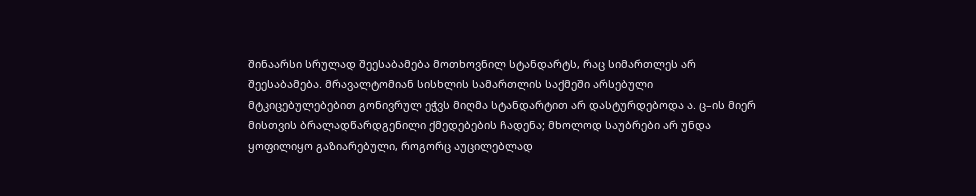შინაარსი სრულად შეესაბამება მოთხოვნილ სტანდარტს, რაც სიმართლეს არ შეესაბამება. მრავალტომიან სისხლის სამართლის საქმეში არსებული მტკიცებულებებით გონივრულ ეჭვს მიღმა სტანდარტით არ დასტურდებოდა ა. ც–ის მიერ მისთვის ბრალადწარდგენილი ქმედებების ჩადენა; მხოლოდ საუბრები არ უნდა ყოფილიყო გაზიარებული, როგორც აუცილებლად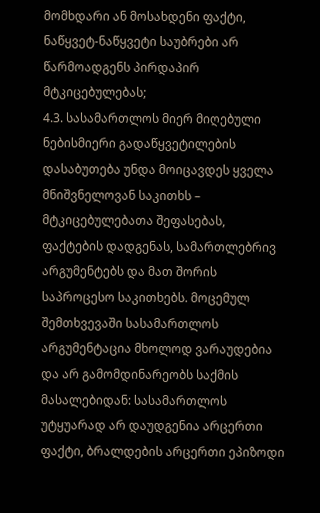მომხდარი ან მოსახდენი ფაქტი, ნაწყვეტ-ნაწყვეტი საუბრები არ წარმოადგენს პირდაპირ მტკიცებულებას;
4.3. სასამართლოს მიერ მიღებული ნებისმიერი გადაწყვეტილების დასაბუთება უნდა მოიცავდეს ყველა მნიშვნელოვან საკითხს – მტკიცებულებათა შეფასებას, ფაქტების დადგენას, სამართლებრივ არგუმენტებს და მათ შორის საპროცესო საკითხებს. მოცემულ შემთხვევაში სასამართლოს არგუმენტაცია მხოლოდ ვარაუდებია და არ გამომდინარეობს საქმის მასალებიდან: სასამართლოს უტყუარად არ დაუდგენია არცერთი ფაქტი, ბრალდების არცერთი ეპიზოდი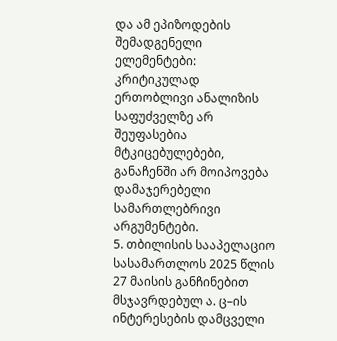და ამ ეპიზოდების შემადგენელი ელემენტები: კრიტიკულად ერთობლივი ანალიზის საფუძველზე არ შეუფასებია მტკიცებულებები, განაჩენში არ მოიპოვება დამაჯერებელი სამართლებრივი არგუმენტები.
5. თბილისის სააპელაციო სასამართლოს 2025 წლის 27 მაისის განჩინებით მსჯავრდებულ ა. ც–ის ინტერესების დამცველი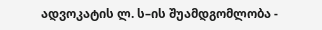ადვოკატის ლ. ს–ის შუამდგომლობა -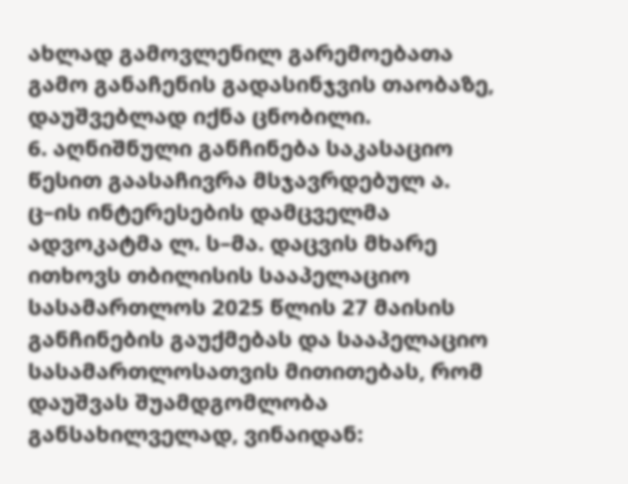ახლად გამოვლენილ გარემოებათა გამო განაჩენის გადასინჯვის თაობაზე, დაუშვებლად იქნა ცნობილი.
6. აღნიშნული განჩინება საკასაციო წესით გაასაჩივრა მსჯავრდებულ ა. ც–ის ინტერესების დამცველმა ადვოკატმა ლ. ს–მა. დაცვის მხარე ითხოვს თბილისის სააპელაციო სასამართლოს 2025 წლის 27 მაისის განჩინების გაუქმებას და სააპელაციო სასამართლოსათვის მითითებას, რომ დაუშვას შუამდგომლობა განსახილველად, ვინაიდან: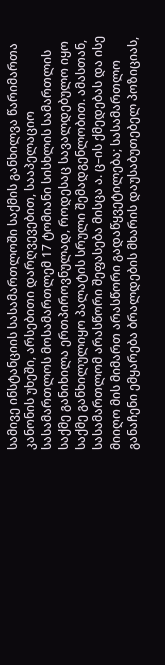სამივე ინსტანციის სასამართლოში საქმის განხილვა წარიმართა კანონის უხეში, არსებითი დარღვევებით, სააპელაციო სასამართლოს მოსამართლემ 17 ტომიანი სისხლის სამართლის საქმე განიხილა ერთპიროვნულად, როდესაც სავალდებულო იყო საქმე განხილულიყო პალატის სრული შემადგენლობით. ამასთან, სასამართლომ არასწორი შეფასება მისცა ა. ც–ის ქმედებას და ისე მიიღო მის მიმართ არასწორი გადაწყვეტილება; სასამართლო განაჩენი ემყარება ბრალდების მხარის დაუსაბუთებელ პოზიციას,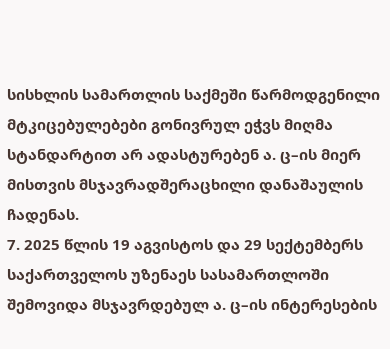სისხლის სამართლის საქმეში წარმოდგენილი მტკიცებულებები გონივრულ ეჭვს მიღმა სტანდარტით არ ადასტურებენ ა. ც–ის მიერ მისთვის მსჯავრადშერაცხილი დანაშაულის ჩადენას.
7. 2025 წლის 19 აგვისტოს და 29 სექტემბერს საქართველოს უზენაეს სასამართლოში შემოვიდა მსჯავრდებულ ა. ც–ის ინტერესების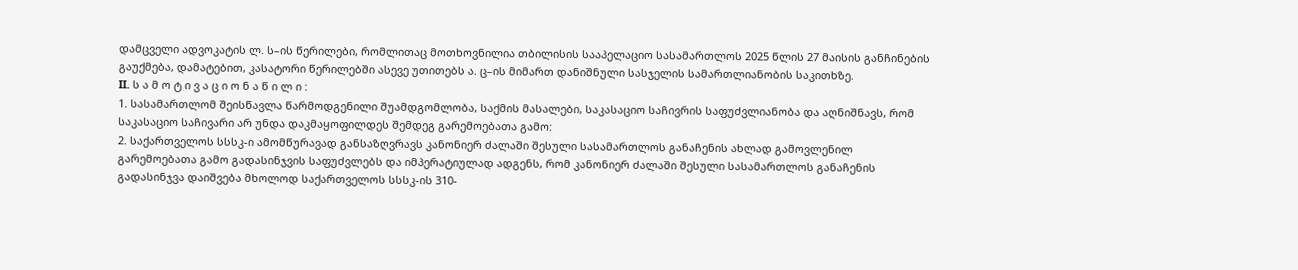დამცველი ადვოკატის ლ. ს–ის წერილები, რომლითაც მოთხოვნილია თბილისის სააპელაციო სასამართლოს 2025 წლის 27 მაისის განჩინების გაუქმება, დამატებით, კასატორი წერილებში ასევე უთითებს ა. ც–ის მიმართ დანიშნული სასჯელის სამართლიანობის საკითხზე.
II. ს ა მ ო ტ ი ვ ა ც ი ო ნ ა წ ი ლ ი :
1. სასამართლომ შეისწავლა წარმოდგენილი შუამდგომლობა, საქმის მასალები, საკასაციო საჩივრის საფუძვლიანობა და აღნიშნავს, რომ საკასაციო საჩივარი არ უნდა დაკმაყოფილდეს შემდეგ გარემოებათა გამო:
2. საქართველოს სსსკ-ი ამომწურავად განსაზღვრავს კანონიერ ძალაში შესული სასამართლოს განაჩენის ახლად გამოვლენილ გარემოებათა გამო გადასინჯვის საფუძვლებს და იმპერატიულად ადგენს, რომ კანონიერ ძალაში შესული სასამართლოს განაჩენის გადასინჯვა დაიშვება მხოლოდ საქართველოს სსსკ-ის 310-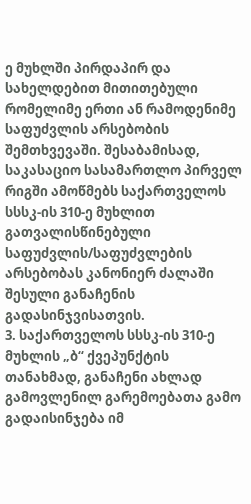ე მუხლში პირდაპირ და სახელდებით მითითებული რომელიმე ერთი ან რამოდენიმე საფუძვლის არსებობის შემთხვევაში. შესაბამისად, საკასაციო სასამართლო პირველ რიგში ამოწმებს საქართველოს სსსკ-ის 310-ე მუხლით გათვალისწინებული საფუძვლის/საფუძვლების არსებობას კანონიერ ძალაში შესული განაჩენის გადასინჯვისათვის.
3. საქართველოს სსსკ-ის 310-ე მუხლის „ბ“ ქვეპუნქტის თანახმად, განაჩენი ახლად გამოვლენილ გარემოებათა გამო გადაისინჯება იმ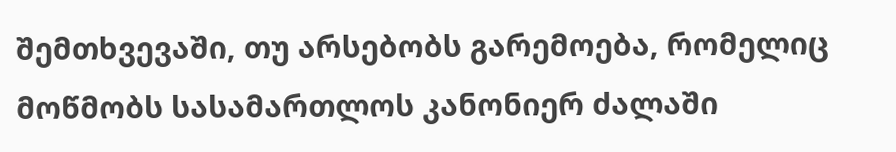შემთხვევაში, თუ არსებობს გარემოება, რომელიც მოწმობს სასამართლოს კანონიერ ძალაში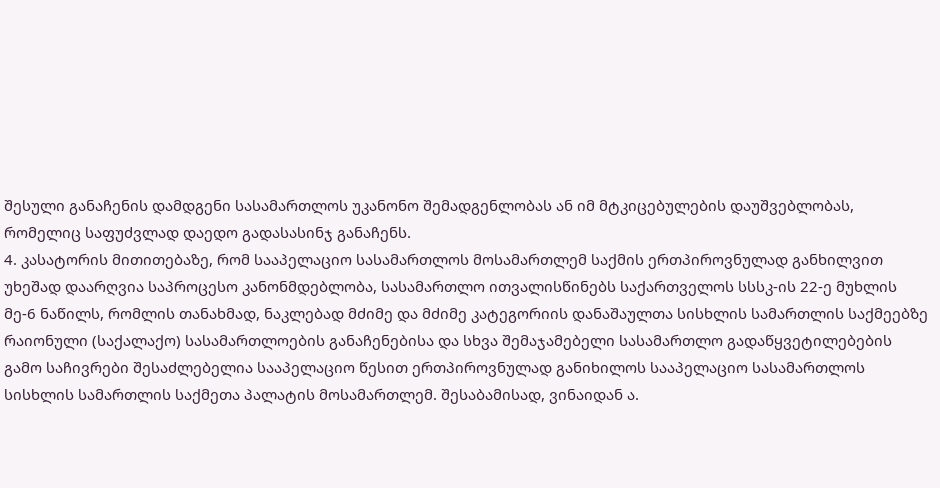შესული განაჩენის დამდგენი სასამართლოს უკანონო შემადგენლობას ან იმ მტკიცებულების დაუშვებლობას, რომელიც საფუძვლად დაედო გადასასინჯ განაჩენს.
4. კასატორის მითითებაზე, რომ სააპელაციო სასამართლოს მოსამართლემ საქმის ერთპიროვნულად განხილვით უხეშად დაარღვია საპროცესო კანონმდებლობა, სასამართლო ითვალისწინებს საქართველოს სსსკ-ის 22-ე მუხლის მე-6 ნაწილს, რომლის თანახმად, ნაკლებად მძიმე და მძიმე კატეგორიის დანაშაულთა სისხლის სამართლის საქმეებზე რაიონული (საქალაქო) სასამართლოების განაჩენებისა და სხვა შემაჯამებელი სასამართლო გადაწყვეტილებების გამო საჩივრები შესაძლებელია სააპელაციო წესით ერთპიროვნულად განიხილოს სააპელაციო სასამართლოს სისხლის სამართლის საქმეთა პალატის მოსამართლემ. შესაბამისად, ვინაიდან ა.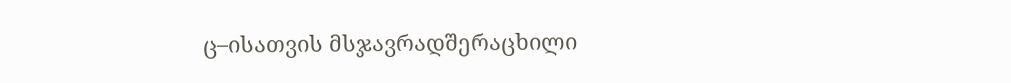ც–ისათვის მსჯავრადშერაცხილი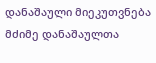დანაშაული მიეკუთვნება მძიმე დანაშაულთა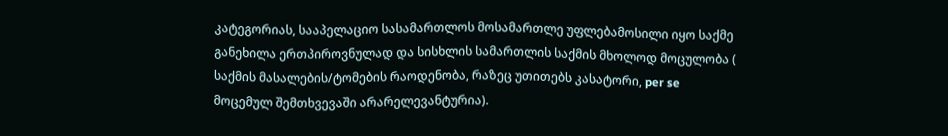კატეგორიას, სააპელაციო სასამართლოს მოსამართლე უფლებამოსილი იყო საქმე განეხილა ერთპიროვნულად და სისხლის სამართლის საქმის მხოლოდ მოცულობა ( საქმის მასალების/ტომების რაოდენობა, რაზეც უთითებს კასატორი, per se მოცემულ შემთხვევაში არარელევანტურია).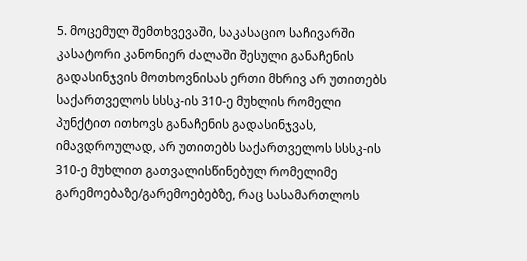5. მოცემულ შემთხვევაში, საკასაციო საჩივარში კასატორი კანონიერ ძალაში შესული განაჩენის გადასინჯვის მოთხოვნისას ერთი მხრივ არ უთითებს საქართველოს სსსკ-ის 310-ე მუხლის რომელი პუნქტით ითხოვს განაჩენის გადასინჯვას, იმავდროულად, არ უთითებს საქართველოს სსსკ-ის 310-ე მუხლით გათვალისწინებულ რომელიმე გარემოებაზე/გარემოებებზე, რაც სასამართლოს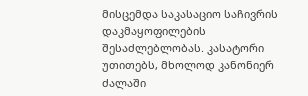მისცემდა საკასაციო საჩივრის დაკმაყოფილების შესაძლებლობას. კასატორი უთითებს, მხოლოდ კანონიერ ძალაში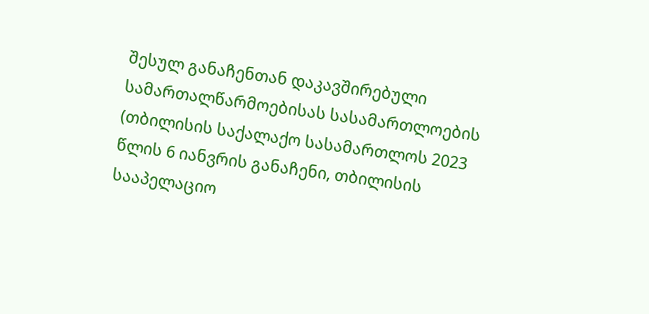შესულ განაჩენთან დაკავშირებული სამართალწარმოებისას სასამართლოების (თბილისის საქალაქო სასამართლოს 2023 წლის 6 იანვრის განაჩენი, თბილისის სააპელაციო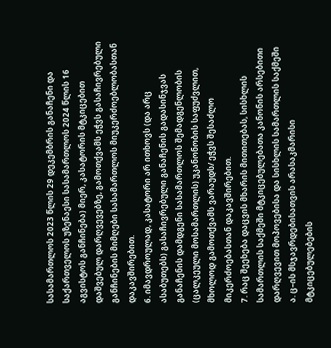სასამართლოს 2023 წლის 29 დეკემბრის განაჩენი და საქართველოს უზენაესი სასამართლოს 2024 წლის 16 აგვისტოს განჩინება) მიერ, კასატორის მტკიცებით დაშვებულ დარღვევებზე, გამოთქვამს ეჭვს გასაჩივრებული განჩინების მიმღები სასამართლოს მიუკერძოებლობასთან დაკავშირებით.
6. იმავდროულად, კასატორი არ ითხოვს (და არც ასაბუთებს) გასაჩივრებული განაჩენის გადასინჯვას განაჩენის დამდგენი სასამართლოს შემადგენლობის (ცალკეული მოსამართლის) უკანონობის საფუძვლით, მხოლოდ გამოთქვამს ვარაუდს/ ეჭვს შესაძლო მიკერძოებასთან დაკავშირებით.
7. რაც შეეხება დაცვის მხარის მითითებას, სისხლის სამართლის საქმეში მტკიცებულებათა კანონის არსებითი დარღვევით მოპოვებისა და სისხლის სამართლის საქმეში ა. ც–ის მსჯავრდებისათვის არასაკმარისი მტკიცებულებების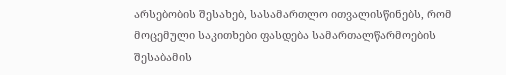არსებობის შესახებ, სასამართლო ითვალისწინებს, რომ მოცემული საკითხები ფასდება სამართალწარმოების შესაბამის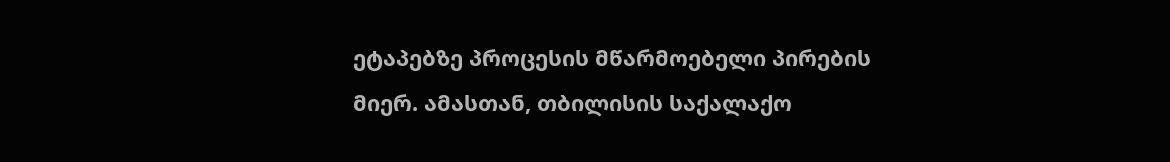ეტაპებზე პროცესის მწარმოებელი პირების მიერ. ამასთან, თბილისის საქალაქო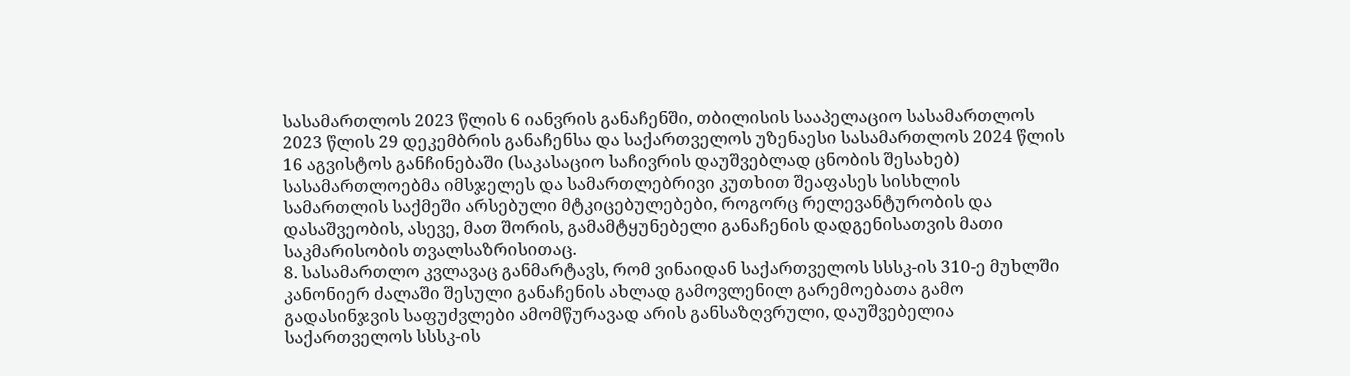სასამართლოს 2023 წლის 6 იანვრის განაჩენში, თბილისის სააპელაციო სასამართლოს 2023 წლის 29 დეკემბრის განაჩენსა და საქართველოს უზენაესი სასამართლოს 2024 წლის 16 აგვისტოს განჩინებაში (საკასაციო საჩივრის დაუშვებლად ცნობის შესახებ) სასამართლოებმა იმსჯელეს და სამართლებრივი კუთხით შეაფასეს სისხლის სამართლის საქმეში არსებული მტკიცებულებები, როგორც რელევანტურობის და დასაშვეობის, ასევე, მათ შორის, გამამტყუნებელი განაჩენის დადგენისათვის მათი საკმარისობის თვალსაზრისითაც.
8. სასამართლო კვლავაც განმარტავს, რომ ვინაიდან საქართველოს სსსკ-ის 310-ე მუხლში კანონიერ ძალაში შესული განაჩენის ახლად გამოვლენილ გარემოებათა გამო გადასინჯვის საფუძვლები ამომწურავად არის განსაზღვრული, დაუშვებელია საქართველოს სსსკ-ის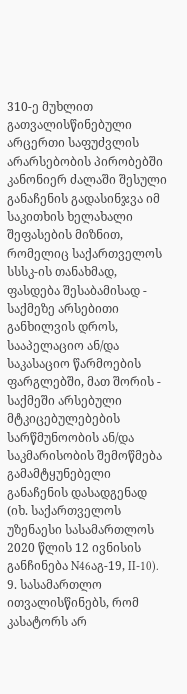310-ე მუხლით გათვალისწინებული არცერთი საფუძვლის არარსებობის პირობებში კანონიერ ძალაში შესული განაჩენის გადასინჯვა იმ საკითხის ხელახალი შეფასების მიზნით, რომელიც საქართველოს სსსკ-ის თანახმად, ფასდება შესაბამისად - საქმეზე არსებითი განხილვის დროს, სააპელაციო ან/და საკასაციო წარმოების ფარგლებში, მათ შორის - საქმეში არსებული მტკიცებულებების სარწმუნოობის ან/და საკმარისობის შემოწმება გამამტყუნებელი განაჩენის დასადგენად (იხ. საქართველოს უზენაესი სასამართლოს 2020 წლის 12 ივნისის განჩინება N46აგ-19, II-10).
9. სასამართლო ითვალისწინებს, რომ კასატორს არ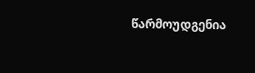წარმოუდგენია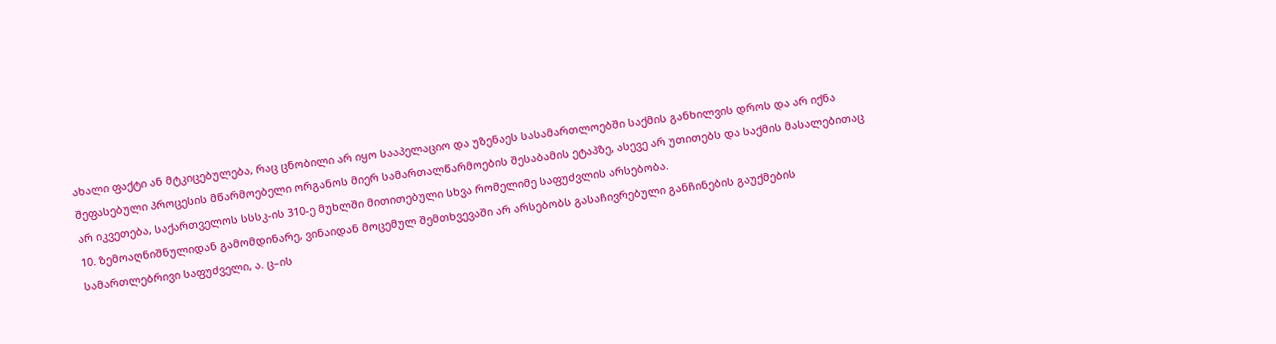ახალი ფაქტი ან მტკიცებულება, რაც ცნობილი არ იყო სააპელაციო და უზენაეს სასამართლოებში საქმის განხილვის დროს და არ იქნა შეფასებული პროცესის მწარმოებელი ორგანოს მიერ სამართალწარმოების შესაბამის ეტაპზე, ასევე არ უთითებს და საქმის მასალებითაც არ იკვეთება, საქართველოს სსსკ-ის 310-ე მუხლში მითითებული სხვა რომელიმე საფუძვლის არსებობა.
10. ზემოაღნიშნულიდან გამომდინარე, ვინაიდან მოცემულ შემთხვევაში არ არსებობს გასაჩივრებული განჩინების გაუქმების სამართლებრივი საფუძველი, ა. ც–ის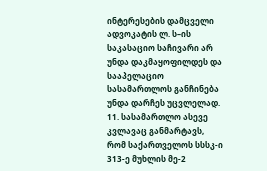ინტერესების დამცველი ადვოკატის ლ. ს–ის საკასაციო საჩივარი არ უნდა დაკმაყოფილდეს და სააპელაციო სასამართლოს განჩინება უნდა დარჩეს უცვლელად.
11. სასამართლო ასევე კვლავაც განმარტავს, რომ საქართველოს სსსკ-ი 313-ე მუხლის მე-2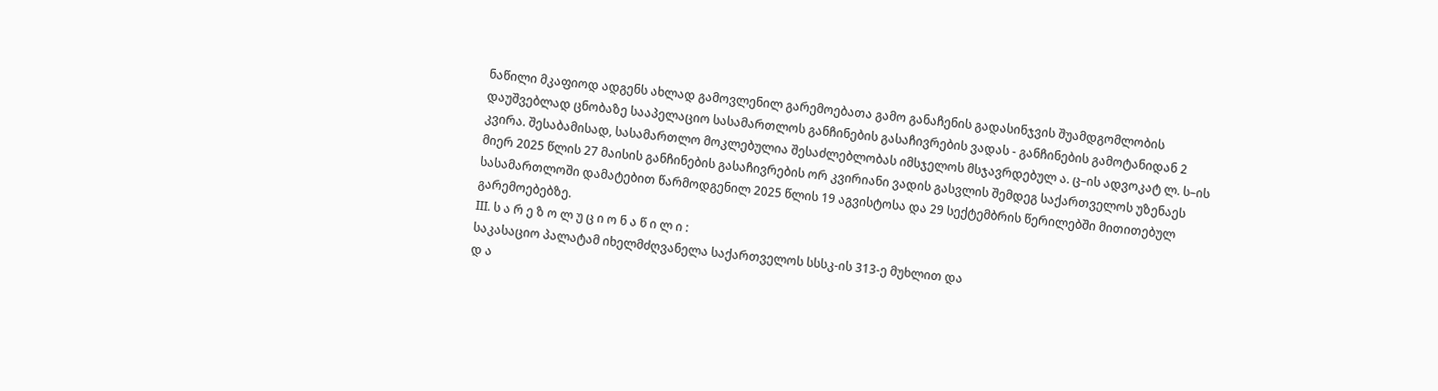ნაწილი მკაფიოდ ადგენს ახლად გამოვლენილ გარემოებათა გამო განაჩენის გადასინჯვის შუამდგომლობის დაუშვებლად ცნობაზე სააპელაციო სასამართლოს განჩინების გასაჩივრების ვადას - განჩინების გამოტანიდან 2 კვირა. შესაბამისად, სასამართლო მოკლებულია შესაძლებლობას იმსჯელოს მსჯავრდებულ ა. ც–ის ადვოკატ ლ. ს–ის მიერ 2025 წლის 27 მაისის განჩინების გასაჩივრების ორ კვირიანი ვადის გასვლის შემდეგ საქართველოს უზენაეს სასამართლოში დამატებით წარმოდგენილ 2025 წლის 19 აგვისტოსა და 29 სექტემბრის წერილებში მითითებულ გარემოებებზე.
III. ს ა რ ე ზ ო ლ უ ც ი ო ნ ა წ ი ლ ი :
საკასაციო პალატამ იხელმძღვანელა საქართველოს სსსკ-ის 313-ე მუხლით და
დ ა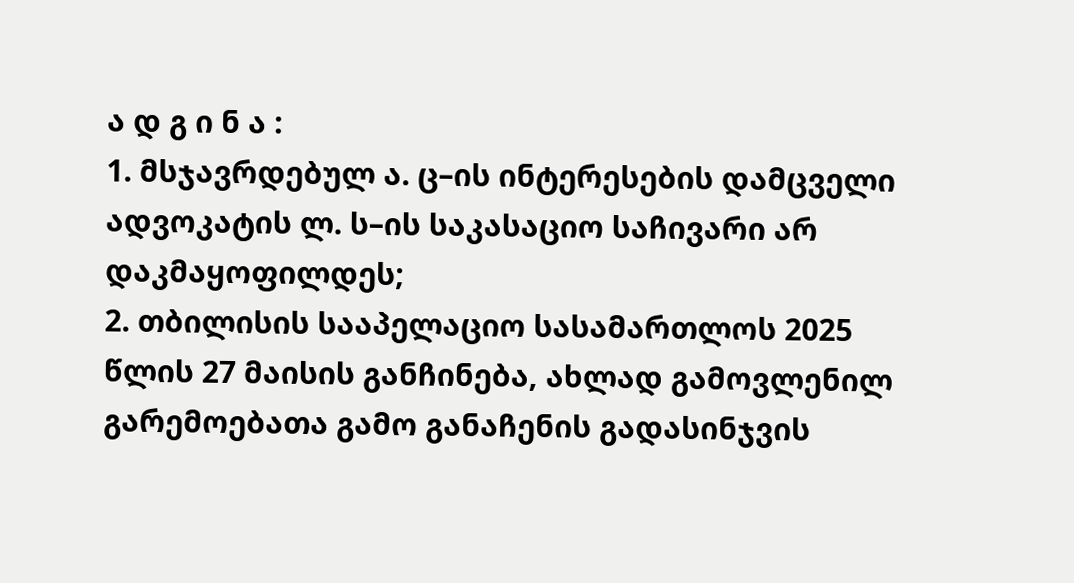ა დ გ ი ნ ა :
1. მსჯავრდებულ ა. ც–ის ინტერესების დამცველი ადვოკატის ლ. ს–ის საკასაციო საჩივარი არ დაკმაყოფილდეს;
2. თბილისის სააპელაციო სასამართლოს 2025 წლის 27 მაისის განჩინება, ახლად გამოვლენილ გარემოებათა გამო განაჩენის გადასინჯვის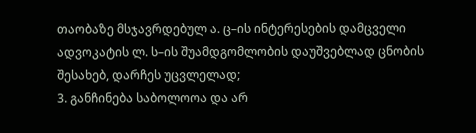თაობაზე მსჯავრდებულ ა. ც–ის ინტერესების დამცველი ადვოკატის ლ. ს–ის შუამდგომლობის დაუშვებლად ცნობის შესახებ, დარჩეს უცვლელად;
3. განჩინება საბოლოოა და არ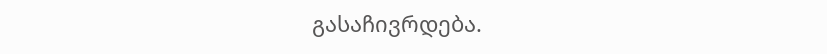გასაჩივრდება.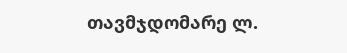თავმჯდომარე ლ.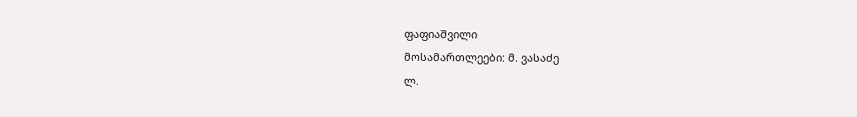ფაფიაშვილი
მოსამართლეები: მ. ვასაძე
ლ.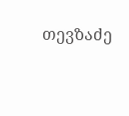თევზაძე